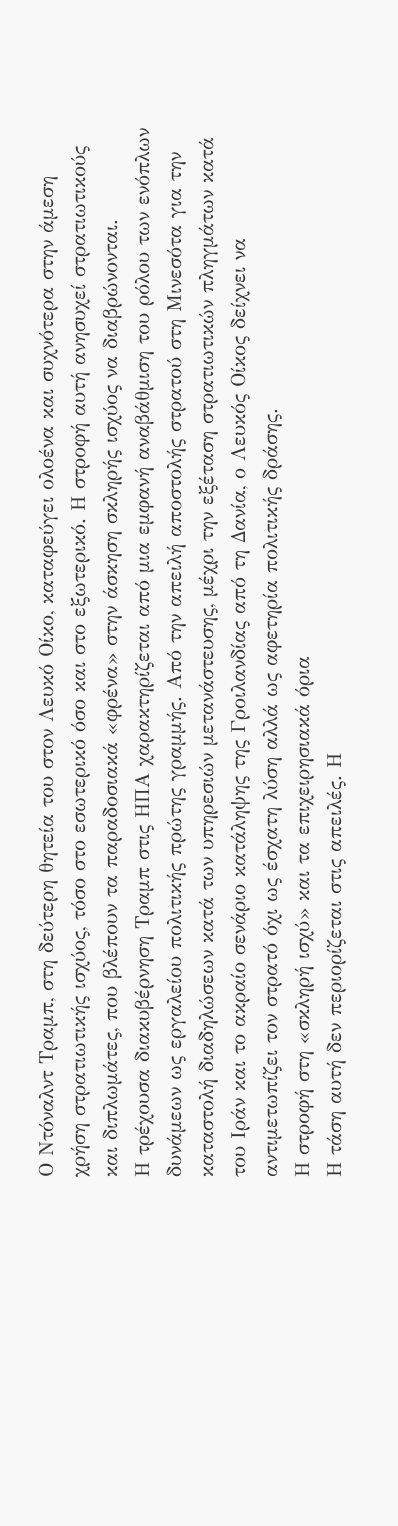Ο Ντόναλντ Τραμπ, στη δεύτερη θητεία του στον Λευκό Οίκο, καταφεύγει ολοένα και συχνότερα στην άμεση χρήση στρατιωτικής ισχύος, τόσο στο εσωτερικό όσο και στο εξωτερικό. Η στροφή αυτή ανησυχεί στρατιωτικούς και διπλωμάτες, που βλέπουν τα παραδοσιακά «φρένα» στην άσκηση σκληρής ισχύος να διαβρώνονται.
Η τρέχουσα διακυβέρνηση Τραμπ στις ΗΠΑ χαρακτηρίζεται από μια εμφανή αναβάθμιση του ρόλου των ενόπλων δυνάμεων ως εργαλείου πολιτικής πρώτης γραμμής. Από την απειλή αποστολής στρατού στη Μινεσότα για την καταστολή διαδηλώσεων κατά των υπηρεσιών μετανάστευσης, μέχρι την εξέταση στρατιωτικών πληγμάτων κατά του Ιράν και το ακραίο σενάριο κατάληψης της Γροιλανδίας από τη Δανία, ο Λευκός Οίκος δείχνει να αντιμετωπίζει τον στρατό όχι ως έσχατη λύση αλλά ως αφετηρία πολιτικής δράσης.
Η στροφή στη «σκληρή ισχύ» και τα επιχειρησιακά όρια
Η τάση αυτή δεν περιορίζεται στις απειλές. Η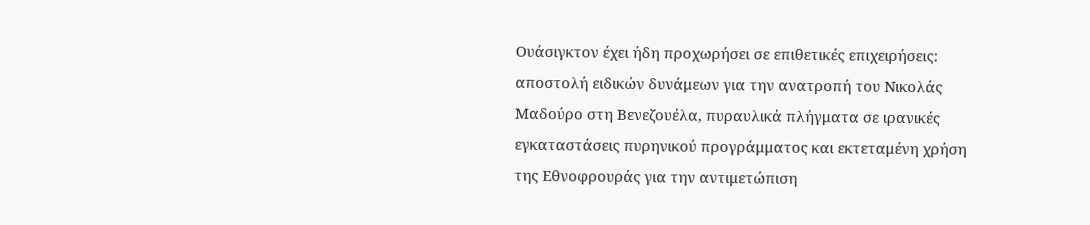Ουάσιγκτον έχει ήδη προχωρήσει σε επιθετικές επιχειρήσεις: αποστολή ειδικών δυνάμεων για την ανατροπή του Νικολάς Μαδούρο στη Βενεζουέλα, πυραυλικά πλήγματα σε ιρανικές εγκαταστάσεις πυρηνικού προγράμματος και εκτεταμένη χρήση της Εθνοφρουράς για την αντιμετώπιση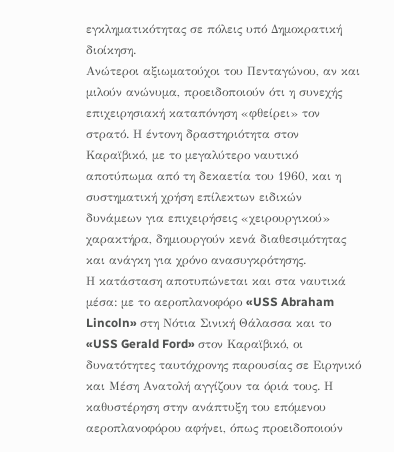εγκληματικότητας σε πόλεις υπό Δημοκρατική διοίκηση.
Ανώτεροι αξιωματούχοι του Πενταγώνου, αν και μιλούν ανώνυμα, προειδοποιούν ότι η συνεχής επιχειρησιακή καταπόνηση «φθείρει» τον στρατό. Η έντονη δραστηριότητα στον Καραϊβικό, με το μεγαλύτερο ναυτικό αποτύπωμα από τη δεκαετία του 1960, και η συστηματική χρήση επίλεκτων ειδικών δυνάμεων για επιχειρήσεις «χειρουργικού» χαρακτήρα, δημιουργούν κενά διαθεσιμότητας και ανάγκη για χρόνο ανασυγκρότησης.
Η κατάσταση αποτυπώνεται και στα ναυτικά μέσα: με το αεροπλανοφόρο «USS Abraham Lincoln» στη Νότια Σινική Θάλασσα και το «USS Gerald Ford» στον Καραϊβικό, οι δυνατότητες ταυτόχρονης παρουσίας σε Ειρηνικό και Μέση Ανατολή αγγίζουν τα όριά τους. Η καθυστέρηση στην ανάπτυξη του επόμενου αεροπλανοφόρου αφήνει, όπως προειδοποιούν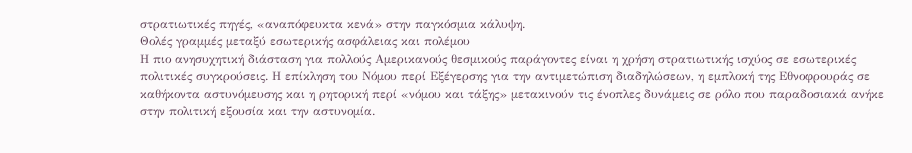στρατιωτικές πηγές, «αναπόφευκτα κενά» στην παγκόσμια κάλυψη.
Θολές γραμμές μεταξύ εσωτερικής ασφάλειας και πολέμου
Η πιο ανησυχητική διάσταση για πολλούς Αμερικανούς θεσμικούς παράγοντες είναι η χρήση στρατιωτικής ισχύος σε εσωτερικές πολιτικές συγκρούσεις. Η επίκληση του Νόμου περί Εξέγερσης για την αντιμετώπιση διαδηλώσεων, η εμπλοκή της Εθνοφρουράς σε καθήκοντα αστυνόμευσης και η ρητορική περί «νόμου και τάξης» μετακινούν τις ένοπλες δυνάμεις σε ρόλο που παραδοσιακά ανήκε στην πολιτική εξουσία και την αστυνομία.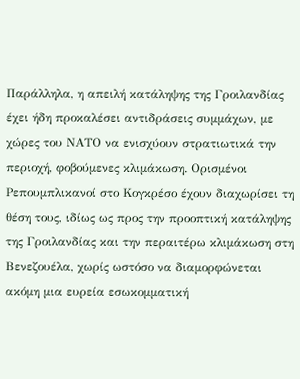Παράλληλα, η απειλή κατάληψης της Γροιλανδίας έχει ήδη προκαλέσει αντιδράσεις συμμάχων, με χώρες του ΝΑΤΟ να ενισχύουν στρατιωτικά την περιοχή, φοβούμενες κλιμάκωση. Ορισμένοι Ρεπουμπλικανοί στο Κογκρέσο έχουν διαχωρίσει τη θέση τους, ιδίως ως προς την προοπτική κατάληψης της Γροιλανδίας και την περαιτέρω κλιμάκωση στη Βενεζουέλα, χωρίς ωστόσο να διαμορφώνεται ακόμη μια ευρεία εσωκομματική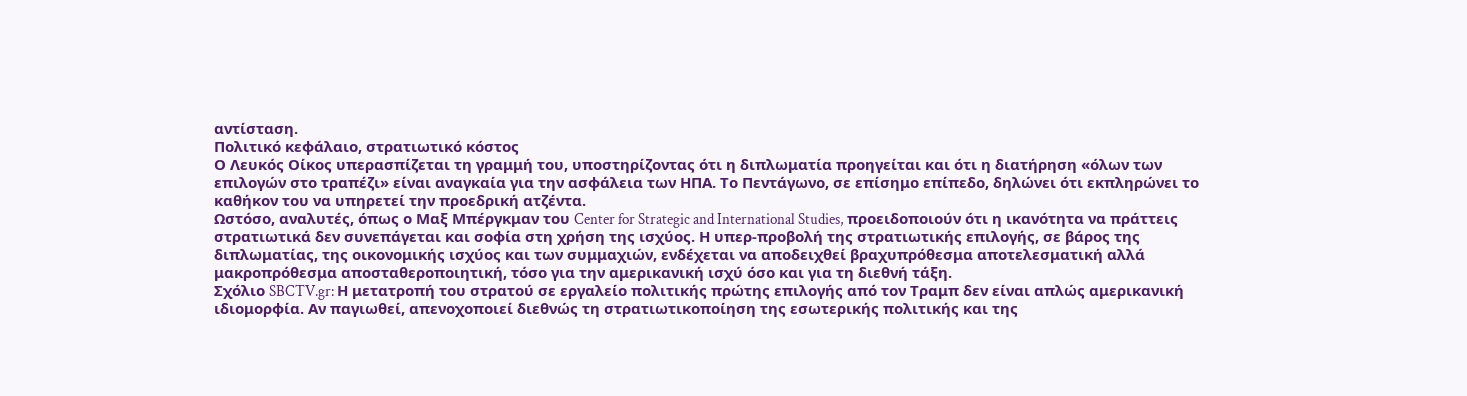αντίσταση.
Πολιτικό κεφάλαιο, στρατιωτικό κόστος
Ο Λευκός Οίκος υπερασπίζεται τη γραμμή του, υποστηρίζοντας ότι η διπλωματία προηγείται και ότι η διατήρηση «όλων των επιλογών στο τραπέζι» είναι αναγκαία για την ασφάλεια των ΗΠΑ. Το Πεντάγωνο, σε επίσημο επίπεδο, δηλώνει ότι εκπληρώνει το καθήκον του να υπηρετεί την προεδρική ατζέντα.
Ωστόσο, αναλυτές, όπως ο Μαξ Μπέργκμαν του Center for Strategic and International Studies, προειδοποιούν ότι η ικανότητα να πράττεις στρατιωτικά δεν συνεπάγεται και σοφία στη χρήση της ισχύος. Η υπερ-προβολή της στρατιωτικής επιλογής, σε βάρος της διπλωματίας, της οικονομικής ισχύος και των συμμαχιών, ενδέχεται να αποδειχθεί βραχυπρόθεσμα αποτελεσματική αλλά μακροπρόθεσμα αποσταθεροποιητική, τόσο για την αμερικανική ισχύ όσο και για τη διεθνή τάξη.
Σχόλιο SBCTV.gr: Η μετατροπή του στρατού σε εργαλείο πολιτικής πρώτης επιλογής από τον Τραμπ δεν είναι απλώς αμερικανική ιδιομορφία. Αν παγιωθεί, απενοχοποιεί διεθνώς τη στρατιωτικοποίηση της εσωτερικής πολιτικής και της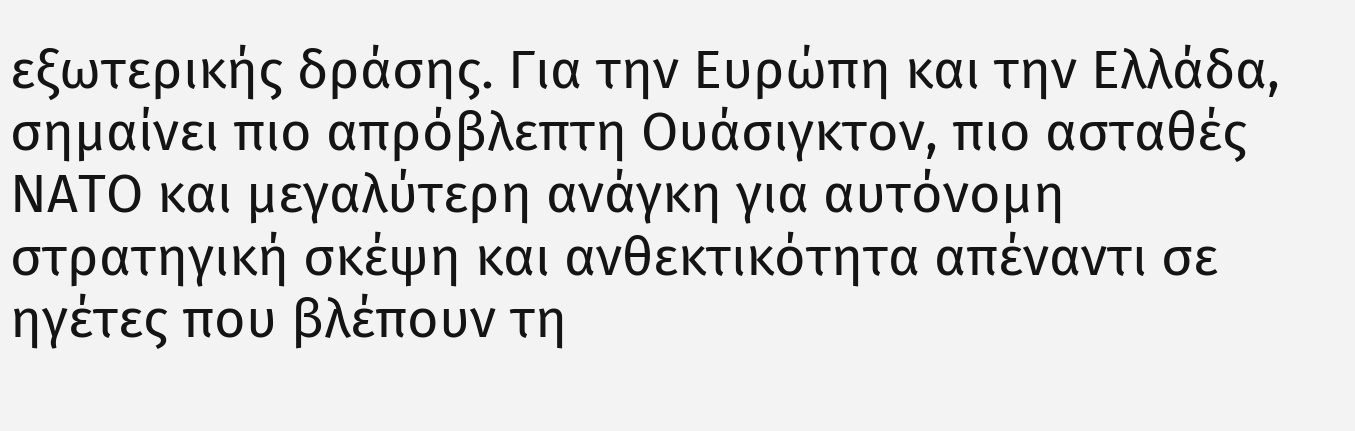εξωτερικής δράσης. Για την Ευρώπη και την Ελλάδα, σημαίνει πιο απρόβλεπτη Ουάσιγκτον, πιο ασταθές ΝΑΤΟ και μεγαλύτερη ανάγκη για αυτόνομη στρατηγική σκέψη και ανθεκτικότητα απέναντι σε ηγέτες που βλέπουν τη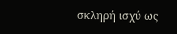σκληρή ισχύ ως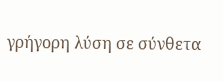γρήγορη λύση σε σύνθετα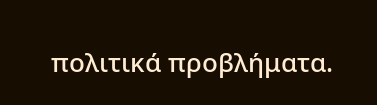πολιτικά προβλήματα.